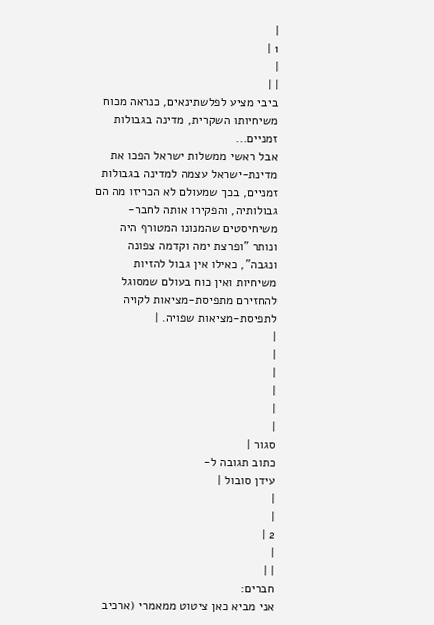|
1 |
|
| |
ביבי מציע לפלשתינאים, כנראה מכוח משיחיותו השקרית, מדינה בגבולות זמניים...
אבל ראשי ממשלות ישראל הפכו את מדינת-ישראל עצמה למדינה בגבולות זמניים, בכך שמעולם לא הכריזו מה הם גבולותיה, והפקירו אותה לחבר-משיחיסטים שהמנונו המטורף היה ונותר "ופרצת ימה וקדמה צפונה ונגבה", כאילו אין גבול להזיות משיחיות ואין כוח בעולם שמסוגל להחזירם מתפיסת-מציאות לקויה לתפיסת-מציאות שפויה. |
|
|
|
|
|
|
סגור |
כתוב תגובה ל-
עידן סובול |
|
|
2 |
|
| |
חברים:
אני מביא כאן ציטוט ממאמרי (ארכיב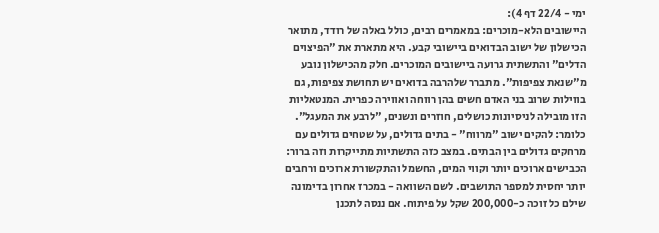ימי - 22/4 דף 4):
היישובים הלא-מוכרים: במאמרים רבים, כולל באלה של רודד, מתואר הכישלון של ישוב הבדואים ביישובי קבע. היא מתארת את "הפיצוים הדלים" והתשתית גרועה ביישובים המוכרים. חלק מהכישלון נובע מ"שנאת צפיפות". מתברר שלהרבה בדואים יש תחושת צפיפות, גם בווילות שרוב בני האדם חשים בהן רווחה ואווירה כפרית. המנטאליות הזו מובילה לניסיונות כושלים, חוזרים ונשנים, "לרבע את המעגל". כלומר: להקים ישוב "מרווח" - בתים גדולים, על שטחים גדולים עם מרחקים גדולים בין הבתים. במצב כזה התשתיות מתייקרות וזה ברור: הכבישים ארוכים יותר וקווי המים, החשמל והתקשורת ארוכים ורחבים יותר יחסית למספר התושבים. לשם השוואה - במכרז אחרון בדימונה שילם כל זוכה כ-200,000 שקל על פיתוח. אם ננסה לתכנן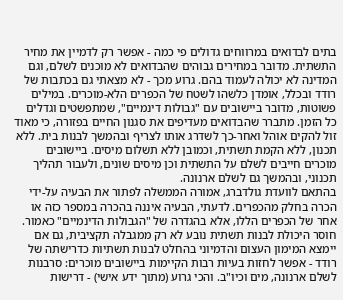בתים לבדואים במרווחים גדולים פי כמה - אפשר רק לדמיין את מחיר התשתית. מדובר במחירים גבוהים שהבדואים לא מוכנים לשלם, וגם המדינה לא יכולה לעמוד בהם. גרוע מכך - לא מצאתי גם בכתבות של רודד ובכלל, אומדן כלשהו לשטח של הכפרים הלא-מוכרים. במילים פשוטות, מדובר ביישובים עם "גבולות דינמיים", שמתפשטים וגדלים כל הזמן. מתברר שהבדואים מעדיפים את סגנון החיים בפזורה, כי מאוד זול להקים אוהל ואחר-כך לשדרג אותו לצריף ובהמשך לבנות בית. ללא תכנון, ללא הקמת תשתית, וכמובן ללא תשלום מיסים. ביישובים מוכרים חייבים לשלם על התשתית וכן מיסים שונים, ולעבור תהליך תכנוני, ובהמשך גם לשלם ארנונה.
בהתאם לוועדת גולדברג, אמורה הממשלה לפתור את הבעיה על-ידי הכרה בחלק מהכפרים. לדעתי, הבעיה איננה בהכרה במספר כזה או אחר של הכפרים הללו, אלא בהגדרה של "הגבולות הדינמיים" כאמור. חוסר היכולת לבנות תשתית נובע לא רק ממגבלה תקציבית, גם אם יימצא המימון העצום והדמיוני בהחלט לבנות תשתיות כדרישתה של רודד - אפשר לחזות בעיות רבות הקיימות ביישובים מוכרים: סרבנות לשלם ארנונה, מים וכיו"ב. והכי גרוע (מתוך ידע אישי) - דרישות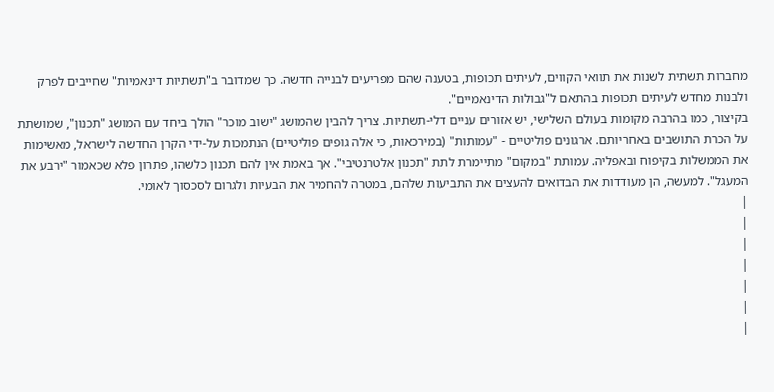מחברות תשתית לשנות את תוואי הקווים, לעיתים תכופות, בטענה שהם מפריעים לבנייה חדשה. כך שמדובר ב"תשתיות דינאמיות" שחייבים לפרק ולבנות מחדש לעיתים תכופות בהתאם ל"גבולות הדינאמיים".
בקיצור, כמו בהרבה מקומות בעולם השלישי, יש אזורים עניים דלי-תשתיות. צריך להבין שהמושג "ישוב מוכר" הולך ביחד עם המושג "תכנון", שמושתת על הכרת התושבים באחריותם. ארגונים פוליטיים - "עמותות" (במירכאות, כי אלה גופים פוליטיים) הנתמכות על-ידי הקרן החדשה לישראל, מאשימות את הממשלות בקיפוח ובאפליה. עמותת "במקום" מתיימרת לתת "תכנון אלטרנטיבי". אך באמת אין להם תכנון כלשהו, פתרון פלא שכאמור "ירבע את המעגל". למעשה, הן מעודדות את הבדואים להעצים את התביעות שלהם, במטרה להחמיר את הבעיות ולגרום לסכסוך לאומי.
|
|
|
|
|
|
|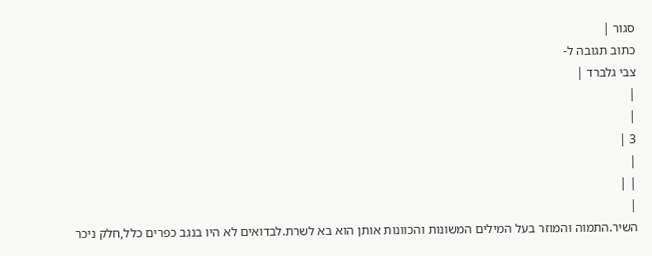סגור |
כתוב תגובה ל-
צבי גלברד |
|
|
3 |
|
| |
|
השיר.התמוה והמוזר בעל המילים המשונות והכוונות אותן הוא בא לשרת.לבדואים לא היו בנגב כפרים כלל,חלק ניכר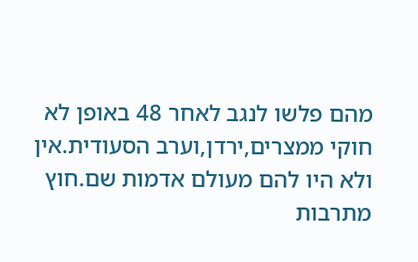מהם פלשו לנגב לאחר 48 באופן לא חוקי ממצרים,ירדן,וערב הסעודית.אין ולא היו להם מעולם אדמות שם.חוץ מתרבות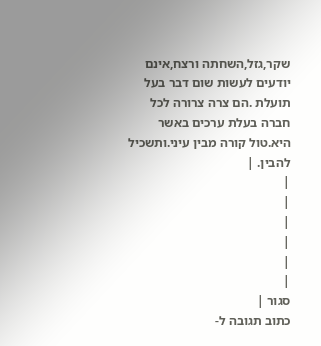שקר,גזל,השחתה ורצח,אינם יודעים לעשות שום דבר בעל תועלת .הם צרה צרורה לכל חברה בעלת ערכים באשר היא.טול קורה מבין עיני.ותשכיל להבין. |
|
|
|
|
|
|
סגור |
כתוב תגובה ל-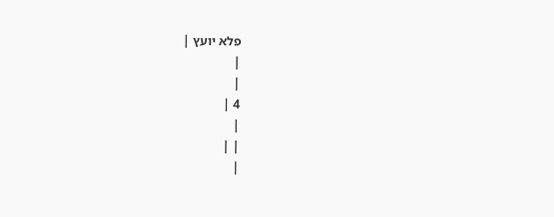פלא יועץ |
|
|
4 |
|
| |
|